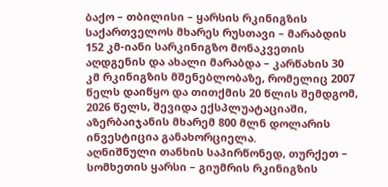ბაქო – თბილისი – ყარსის რკინიგზის საქართველოს მხარეს რუსთავი – მარაბდის 152 კმ-იანი სარკინიგზო მონაკვეთის აღდგენის და ახალი მარაბდა – კარწახის 30 კმ რკინიგზის მშენებლობაზე, რომელიც 2007 წელს დაიწყო და თითქმის 20 წლის შემდგომ, 2026 წელს, შევიდა ექსპლუატაციაში, აზერბაიჯანის მხარემ 800 მლნ დოლარის ინვესტიცია განახორციელა.
აღნიშნული თანხის საპირწონედ, თურქეთ – სომხეთის ყარსი – გიუმრის რკინიგზის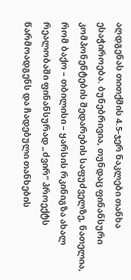აღდგენას თითქმის 4.5-ჯერ ნაკლები თანხა ესაჭიროება. ბუნებრივია, თუნდაც ფინანსური კომპონენტების შედარების საფუძველზე, ნათელია, რომ ბაქო – თბილისი – ყარსის რკინიგზა ახალ რეალობაში ფინანსურად „ძვირ“ პროექტს წარმოადგენს და ჩადებული თანხების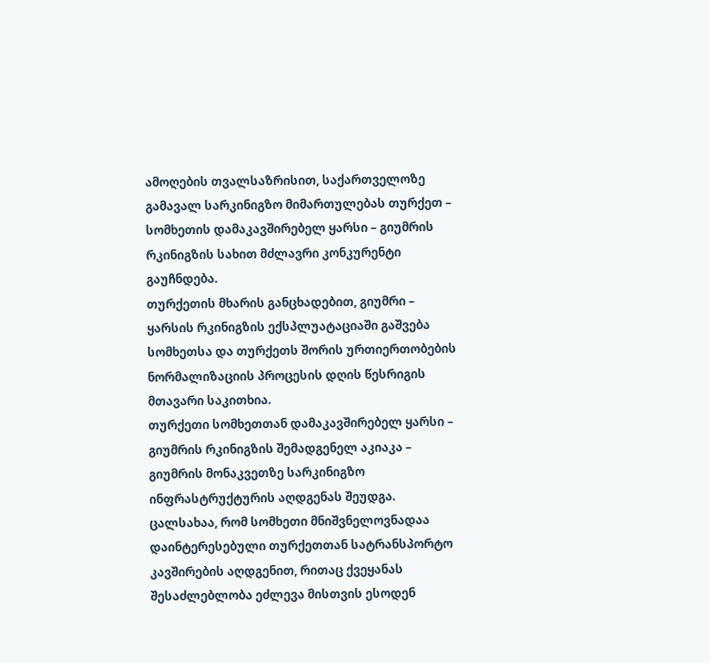ამოღების თვალსაზრისით, საქართველოზე გამავალ სარკინიგზო მიმართულებას თურქეთ – სომხეთის დამაკავშირებელ ყარსი – გიუმრის რკინიგზის სახით მძლავრი კონკურენტი გაუჩნდება.
თურქეთის მხარის განცხადებით, გიუმრი – ყარსის რკინიგზის ექსპლუატაციაში გაშვება სომხეთსა და თურქეთს შორის ურთიერთობების ნორმალიზაციის პროცესის დღის წესრიგის მთავარი საკითხია.
თურქეთი სომხეთთან დამაკავშირებელ ყარსი – გიუმრის რკინიგზის შემადგენელ აკიაკა – გიუმრის მონაკვეთზე სარკინიგზო ინფრასტრუქტურის აღდგენას შეუდგა.
ცალსახაა, რომ სომხეთი მნიშვნელოვნადაა დაინტერესებული თურქეთთან სატრანსპორტო კავშირების აღდგენით, რითაც ქვეყანას შესაძლებლობა ეძლევა მისთვის ესოდენ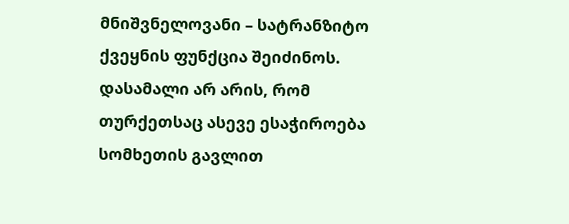მნიშვნელოვანი – სატრანზიტო ქვეყნის ფუნქცია შეიძინოს.
დასამალი არ არის, რომ თურქეთსაც ასევე ესაჭიროება სომხეთის გავლით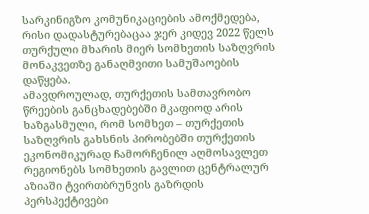სარკინიგზო კომუნიკაციების ამოქმედება, რისი დადასტურებაცაა ჯერ კიდევ 2022 წელს თურქული მხარის მიერ სომხეთის საზღვრის მონაკვეთზე განაღმვითი სამუშაოების დაწყება.
ამავდროულად, თურქეთის სამთავრობო წრეების განცხადებებში მკაფიოდ არის ხაზგასმული, რომ სომხეთ – თურქეთის საზღვრის გახსნის პირობებში თურქეთის ეკონომიკურად ჩამორჩენილ აღმოსავლეთ რეგიონებს სომხეთის გავლით ცენტრალურ აზიაში ტვირთბრუნვის გაზრდის პერსპექტივები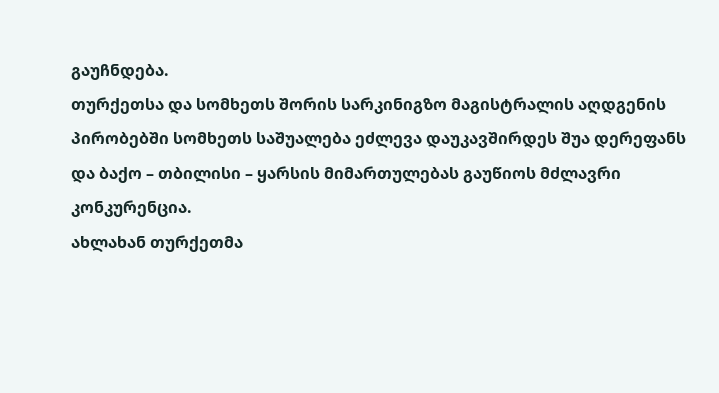გაუჩნდება.
თურქეთსა და სომხეთს შორის სარკინიგზო მაგისტრალის აღდგენის პირობებში სომხეთს საშუალება ეძლევა დაუკავშირდეს შუა დერეფანს და ბაქო – თბილისი – ყარსის მიმართულებას გაუწიოს მძლავრი კონკურენცია.
ახლახან თურქეთმა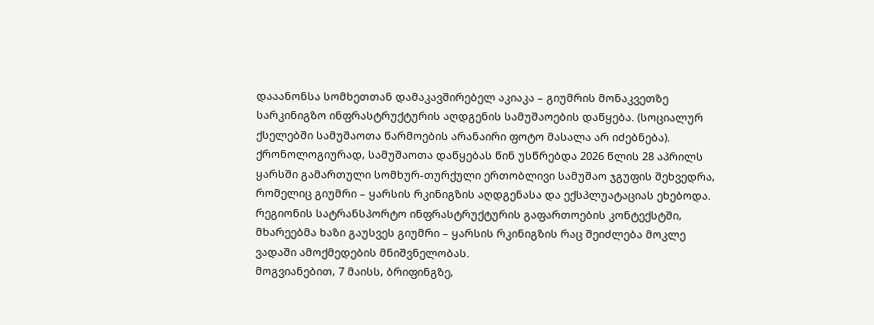დააანონსა სომხეთთან დამაკავშირებელ აკიაკა – გიუმრის მონაკვეთზე სარკინიგზო ინფრასტრუქტურის აღდგენის სამუშაოების დაწყება. (სოციალურ ქსელებში სამუშაოთა წარმოების არანაირი ფოტო მასალა არ იძებნება).
ქრონოლოგიურად, სამუშაოთა დაწყებას წინ უსწრებდა 2026 წლის 28 აპრილს ყარსში გამართული სომხურ-თურქული ერთობლივი სამუშაო ჯგუფის შეხვედრა, რომელიც გიუმრი – ყარსის რკინიგზის აღდგენასა და ექსპლუატაციას ეხებოდა.
რეგიონის სატრანსპორტო ინფრასტრუქტურის გაფართოების კონტექსტში, მხარეებმა ხაზი გაუსვეს გიუმრი – ყარსის რკინიგზის რაც შეიძლება მოკლე ვადაში ამოქმედების მნიშვნელობას.
მოგვიანებით, 7 მაისს, ბრიფინგზე,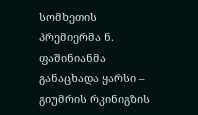სომხეთის პრემიერმა ნ. ფაშინიანმა განაცხადა ყარსი – გიუმრის რკინიგზის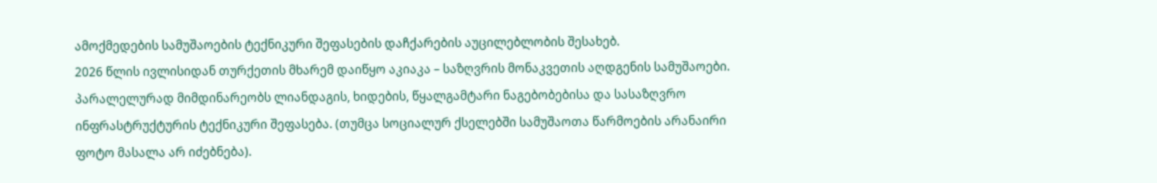ამოქმედების სამუშაოების ტექნიკური შეფასების დაჩქარების აუცილებლობის შესახებ.
2026 წლის ივლისიდან თურქეთის მხარემ დაიწყო აკიაკა – საზღვრის მონაკვეთის აღდგენის სამუშაოები. პარალელურად მიმდინარეობს ლიანდაგის, ხიდების, წყალგამტარი ნაგებობებისა და სასაზღვრო ინფრასტრუქტურის ტექნიკური შეფასება. (თუმცა სოციალურ ქსელებში სამუშაოთა წარმოების არანაირი ფოტო მასალა არ იძებნება).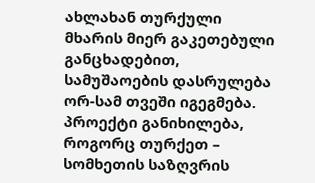ახლახან თურქული მხარის მიერ გაკეთებული განცხადებით, სამუშაოების დასრულება ორ-სამ თვეში იგეგმება. პროექტი განიხილება, როგორც თურქეთ – სომხეთის საზღვრის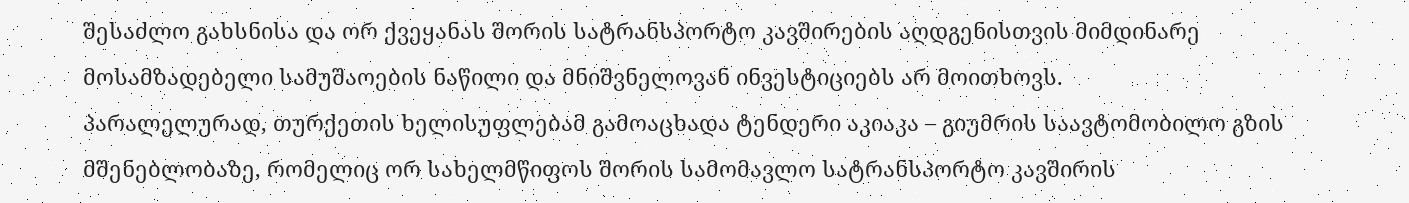შესაძლო გახსნისა და ორ ქვეყანას შორის სატრანსპორტო კავშირების აღდგენისთვის მიმდინარე მოსამზადებელი სამუშაოების ნაწილი და მნიშვნელოვან ინვესტიციებს არ მოითხოვს.
პარალელურად, თურქეთის ხელისუფლებამ გამოაცხადა ტენდერი აკიაკა – გიუმრის საავტომობილო გზის მშენებლობაზე, რომელიც ორ სახელმწიფოს შორის სამომავლო სატრანსპორტო კავშირის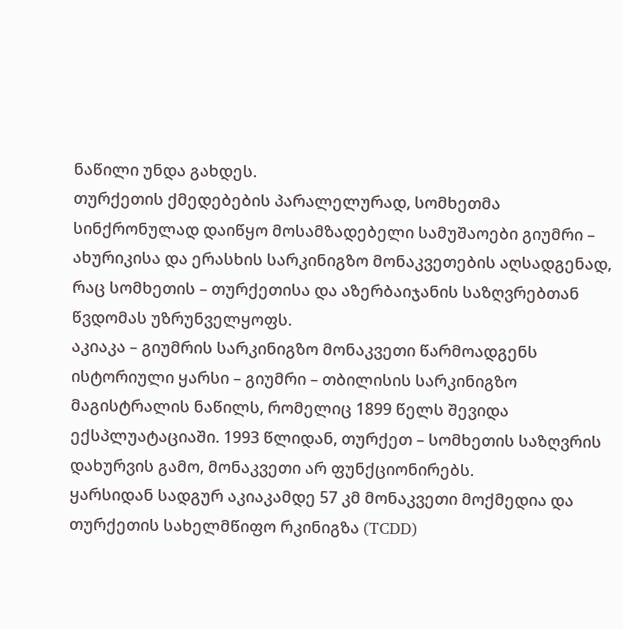ნაწილი უნდა გახდეს.
თურქეთის ქმედებების პარალელურად, სომხეთმა სინქრონულად დაიწყო მოსამზადებელი სამუშაოები გიუმრი – ახურიკისა და ერასხის სარკინიგზო მონაკვეთების აღსადგენად, რაც სომხეთის – თურქეთისა და აზერბაიჯანის საზღვრებთან წვდომას უზრუნველყოფს.
აკიაკა – გიუმრის სარკინიგზო მონაკვეთი წარმოადგენს ისტორიული ყარსი – გიუმრი – თბილისის სარკინიგზო მაგისტრალის ნაწილს, რომელიც 1899 წელს შევიდა ექსპლუატაციაში. 1993 წლიდან, თურქეთ – სომხეთის საზღვრის დახურვის გამო, მონაკვეთი არ ფუნქციონირებს.
ყარსიდან სადგურ აკიაკამდე 57 კმ მონაკვეთი მოქმედია და თურქეთის სახელმწიფო რკინიგზა (TCDD)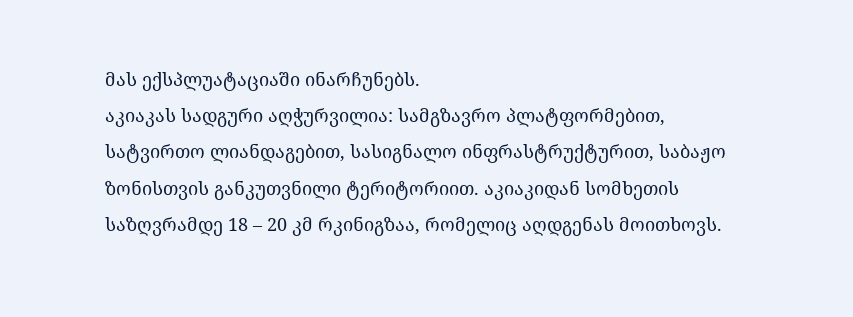მას ექსპლუატაციაში ინარჩუნებს.
აკიაკას სადგური აღჭურვილია: სამგზავრო პლატფორმებით, სატვირთო ლიანდაგებით, სასიგნალო ინფრასტრუქტურით, საბაჟო ზონისთვის განკუთვნილი ტერიტორიით. აკიაკიდან სომხეთის საზღვრამდე 18 – 20 კმ რკინიგზაა, რომელიც აღდგენას მოითხოვს.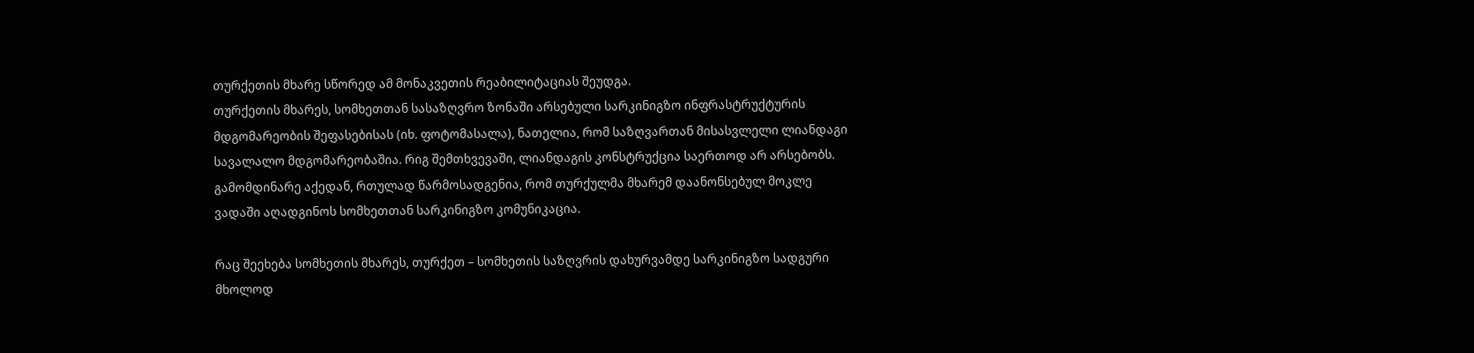თურქეთის მხარე სწორედ ამ მონაკვეთის რეაბილიტაციას შეუდგა.
თურქეთის მხარეს, სომხეთთან სასაზღვრო ზონაში არსებული სარკინიგზო ინფრასტრუქტურის მდგომარეობის შეფასებისას (იხ. ფოტომასალა), ნათელია, რომ საზღვართან მისასვლელი ლიანდაგი სავალალო მდგომარეობაშია. რიგ შემთხვევაში, ლიანდაგის კონსტრუქცია საერთოდ არ არსებობს. გამომდინარე აქედან, რთულად წარმოსადგენია, რომ თურქულმა მხარემ დაანონსებულ მოკლე ვადაში აღადგინოს სომხეთთან სარკინიგზო კომუნიკაცია.

რაც შეეხება სომხეთის მხარეს, თურქეთ – სომხეთის საზღვრის დახურვამდე სარკინიგზო სადგური მხოლოდ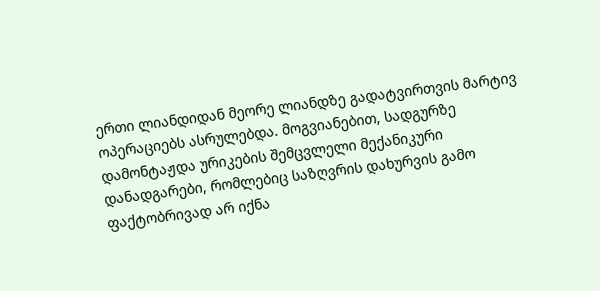ერთი ლიანდიდან მეორე ლიანდზე გადატვირთვის მარტივ ოპერაციებს ასრულებდა. მოგვიანებით, სადგურზე დამონტაჟდა ურიკების შემცვლელი მექანიკური დანადგარები, რომლებიც საზღვრის დახურვის გამო ფაქტობრივად არ იქნა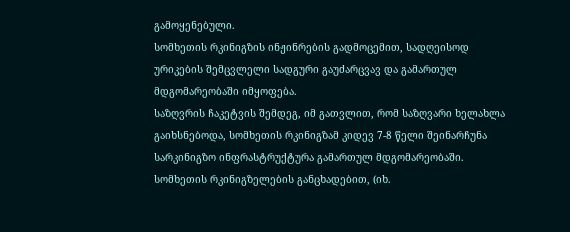გამოყენებული.
სომხეთის რკინიგზის ინჟინრების გადმოცემით, სადღეისოდ ურიკების შემცვლელი სადგური გაუძარცვავ და გამართულ მდგომარეობაში იმყოფება.
საზღვრის ჩაკეტვის შემდეგ, იმ გათვლით, რომ საზღვარი ხელახლა გაიხსნებოდა, სომხეთის რკინიგზამ კიდევ 7-8 წელი შეინარჩუნა სარკინიგზო ინფრასტრუქტურა გამართულ მდგომარეობაში.
სომხეთის რკინიგზელების განცხადებით, (იხ.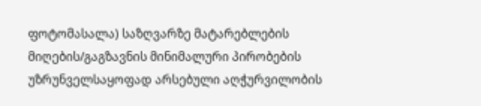ფოტომასალა) საზღვარზე მატარებლების მიღების/გაგზავნის მინიმალური პირობების უზრუნველსაყოფად არსებული აღჭურვილობის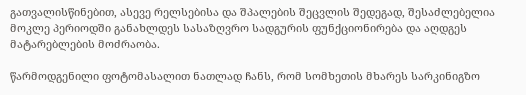გათვალისწინებით, ასევე რელსებისა და შპალების შეცვლის შედეგად, შესაძლებელია მოკლე პერიოდში განახლდეს სასაზღვრო სადგურის ფუნქციონირება და აღდგეს მატარებლების მოძრაობა.

წარმოდგენილი ფოტომასალით ნათლად ჩანს, რომ სომხეთის მხარეს სარკინიგზო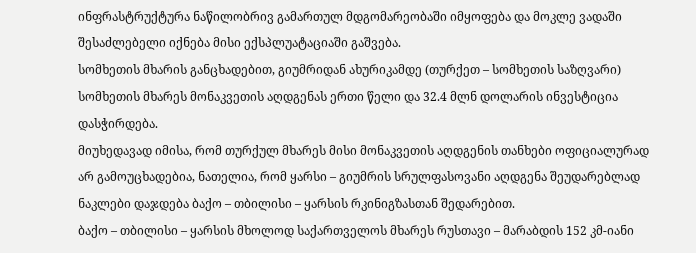ინფრასტრუქტურა ნაწილობრივ გამართულ მდგომარეობაში იმყოფება და მოკლე ვადაში შესაძლებელი იქნება მისი ექსპლუატაციაში გაშვება.
სომხეთის მხარის განცხადებით, გიუმრიდან ახურიკამდე (თურქეთ – სომხეთის საზღვარი) სომხეთის მხარეს მონაკვეთის აღდგენას ერთი წელი და 32.4 მლნ დოლარის ინვესტიცია დასჭირდება.
მიუხედავად იმისა, რომ თურქულ მხარეს მისი მონაკვეთის აღდგენის თანხები ოფიციალურად არ გამოუცხადებია, ნათელია, რომ ყარსი – გიუმრის სრულფასოვანი აღდგენა შეუდარებლად ნაკლები დაჯდება ბაქო – თბილისი – ყარსის რკინიგზასთან შედარებით.
ბაქო – თბილისი – ყარსის მხოლოდ საქართველოს მხარეს რუსთავი – მარაბდის 152 კმ-იანი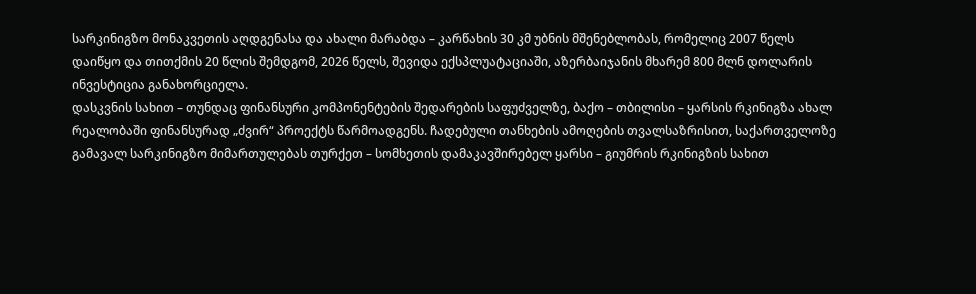სარკინიგზო მონაკვეთის აღდგენასა და ახალი მარაბდა – კარწახის 30 კმ უბნის მშენებლობას, რომელიც 2007 წელს დაიწყო და თითქმის 20 წლის შემდგომ, 2026 წელს, შევიდა ექსპლუატაციაში, აზერბაიჯანის მხარემ 800 მლნ დოლარის ინვესტიცია განახორციელა.
დასკვნის სახით – თუნდაც ფინანსური კომპონენტების შედარების საფუძველზე, ბაქო – თბილისი – ყარსის რკინიგზა ახალ რეალობაში ფინანსურად „ძვირ“ პროექტს წარმოადგენს. ჩადებული თანხების ამოღების თვალსაზრისით, საქართველოზე გამავალ სარკინიგზო მიმართულებას თურქეთ – სომხეთის დამაკავშირებელ ყარსი – გიუმრის რკინიგზის სახით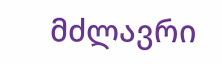მძლავრი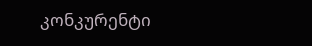კონკურენტი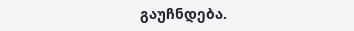გაუჩნდება.